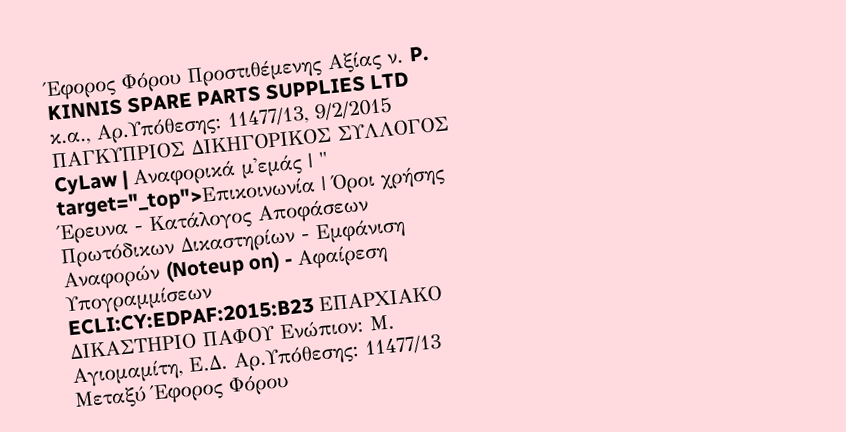Έφορος Φόρου Προστιθέμενης Αξίας ν. P. KINNIS SPARE PARTS SUPPLIES LTD κ.α., Αρ.Υπόθεσης: 11477/13, 9/2/2015 ΠΑΓΚΥΠΡΙΟΣ ΔΙΚΗΓΟΡΙΚΟΣ ΣΥΛΛΟΓΟΣ CyLaw | Αναφορικά μ'εμάς | " target="_top">Επικοινωνία | Όροι χρήσης Έρευνα - Κατάλογος Αποφάσεων Πρωτόδικων Δικαστηρίων - Εμφάνιση Αναφορών (Noteup on) - Αφαίρεση Υπογραμμίσεων ECLI:CY:EDPAF:2015:B23 ΕΠΑΡΧΙΑΚΟ ΔΙΚΑΣΤΗΡΙΟ ΠΑΦΟΥ Ενώπιον: Μ. Αγιομαμίτη, Ε.Δ. Αρ.Υπόθεσης: 11477/13 Μεταξύ Έφορος Φόρου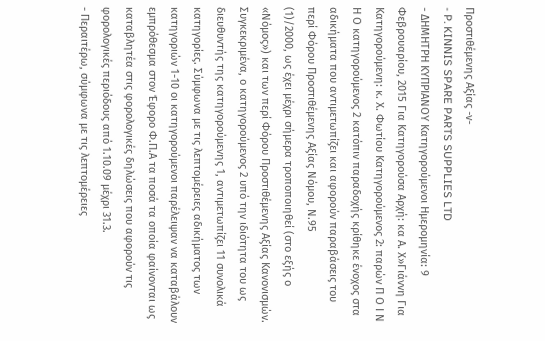Προστιθέμενης Αξίας -ν-
- P. KINNIS SPARE PARTS SUPPLIES LTD
- ΔΗΜΗΤΡΗ ΚΥΠΡΙΑΝΟΥ Κατηγορούμενοι Ημερομηνία: 9 Φεβρουαρίου, 2015 Για Κατηγορούσα Αρχή: κα Α. Χ»Γιάννη Για Κατηγορούμενη: κ. Χ. Φωτίου Κατηγορούμενος 2: παρών Π Ο Ι Ν Η Ο κατηγορούμενος 2 κατόπιν παραδοχής κρίθηκε ένοχος στα αδικήματα που αντιμετωπίζει και αφορούν παραβάσεις του περί Φόρου Προστιθέμενης Αξίας Νόμου, Ν.95
(1)/2000, ως έχει μέχρι σήμερα τροποποιηθεί (στο εξής ο «Νόμος») και των περί Φόρου Προστιθέμενης Αξίας Κανονισμών. Συγκεκριμένα, ο κατηγορούμενος 2 υπό την ιδιότητα του ως διευθυντής της κατηγορούμενης 1, αντιμετωπίζει 11 συνολικά κατηγορίες. Σύμφωνα με τις λεπτομέρειες αδικήματος των κατηγοριών 1-10 οι κατηγορούμενοι παρέλειψαν να καταβάλουν εμπρόθεσμα στον Έφορο Φ.Π.Α τα ποσά τα οποία φαίνονται ως καταβλητέα στις φορολογικές δηλώσεις που αφορούν τις φορολογικές περιόδους από 1.10.09 μέχρι 31.3.
- Περαιτέρω, σύμφωνα με τις λεπτομέρειες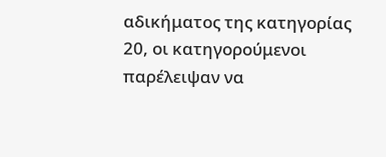αδικήματος της κατηγορίας 20, οι κατηγορούμενοι παρέλειψαν να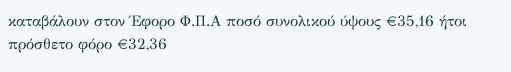καταβάλουν στον Έφορο Φ.Π.Α ποσό συνολικού ύψους €35,16 ήτοι πρόσθετο φόρο €32,36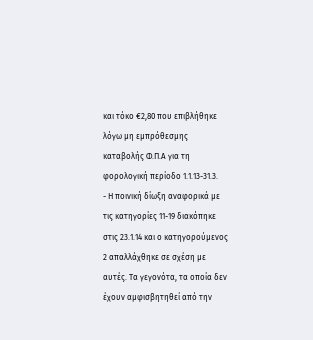και τόκο €2,80 που επιβλήθηκε λόγω μη εμπρόθεσμης καταβολής Φ.Π.Α για τη φορολογική περίοδο 1.1.13-31.3.
- Η ποινική δίωξη αναφορικά με τις κατηγορίες 11-19 διακόπηκε στις 23.1.14 και ο κατηγορούμενος 2 απαλλάχθηκε σε σχέση με αυτές. Τα γεγονότα, τα οποία δεν έχουν αμφισβητηθεί από την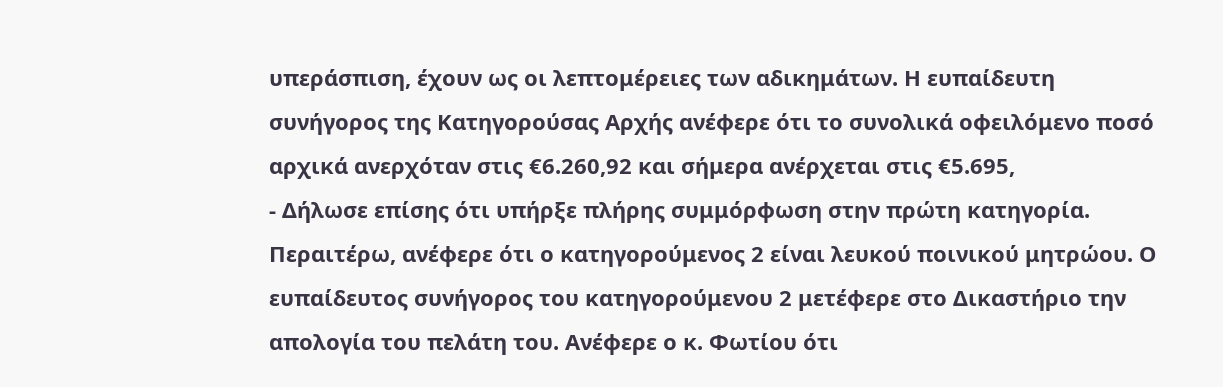υπεράσπιση, έχουν ως οι λεπτομέρειες των αδικημάτων. Η ευπαίδευτη συνήγορος της Κατηγορούσας Αρχής ανέφερε ότι το συνολικά οφειλόμενο ποσό αρχικά ανερχόταν στις €6.260,92 και σήμερα ανέρχεται στις €5.695,
- Δήλωσε επίσης ότι υπήρξε πλήρης συμμόρφωση στην πρώτη κατηγορία. Περαιτέρω, ανέφερε ότι ο κατηγορούμενος 2 είναι λευκού ποινικού μητρώου. Ο ευπαίδευτος συνήγορος του κατηγορούμενου 2 μετέφερε στο Δικαστήριο την απολογία του πελάτη του. Ανέφερε ο κ. Φωτίου ότι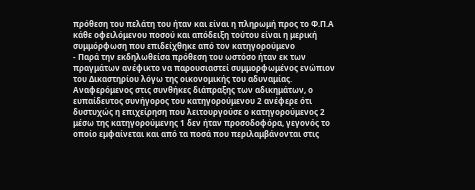πρόθεση του πελάτη του ήταν και είναι η πληρωμή προς το Φ.Π.Α κάθε οφειλόμενου ποσού και απόδειξη τούτου είναι η μερική συμμόρφωση που επιδείχθηκε από τον κατηγορούμενο
- Παρά την εκδηλωθείσα πρόθεση του ωστόσο ήταν εκ των πραγμάτων ανέφικτο να παρουσιαστεί συμμορφωμένος ενώπιον του Δικαστηρίου λόγω της οικονομικής του αδυναμίας. Αναφερόμενος στις συνθήκες διάπραξης των αδικημάτων, ο ευπαίδευτος συνήγορος του κατηγορούμενου 2 ανέφερε ότι δυστυχώς η επιχείρηση που λειτουργούσε ο κατηγορούμενος 2 μέσω της κατηγορούμενης 1 δεν ήταν προσοδοφόρα, γεγονός το οποίο εμφαίνεται και από τα ποσά που περιλαμβάνονται στις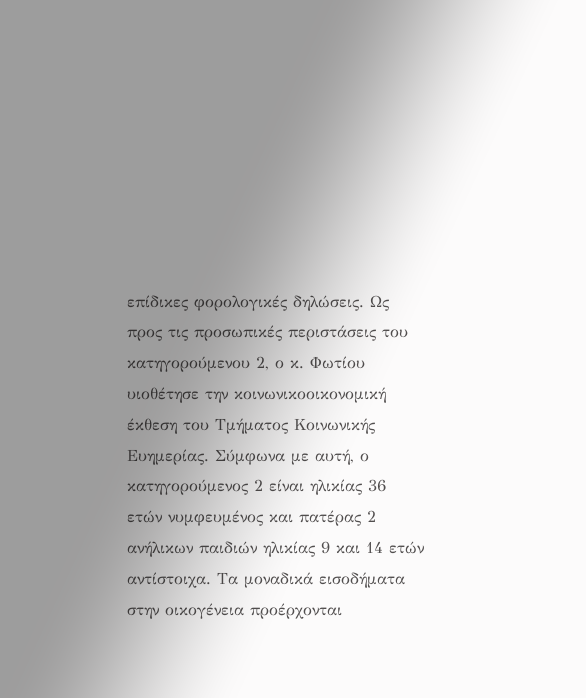επίδικες φορολογικές δηλώσεις. Ως προς τις προσωπικές περιστάσεις του κατηγορούμενου 2, ο κ. Φωτίου υιοθέτησε την κοινωνικοοικονομική έκθεση του Τμήματος Κοινωνικής Ευημερίας. Σύμφωνα με αυτή, ο κατηγορούμενος 2 είναι ηλικίας 36 ετών νυμφευμένος και πατέρας 2 ανήλικων παιδιών ηλικίας 9 και 14 ετών αντίστοιχα. Τα μοναδικά εισοδήματα στην οικογένεια προέρχονται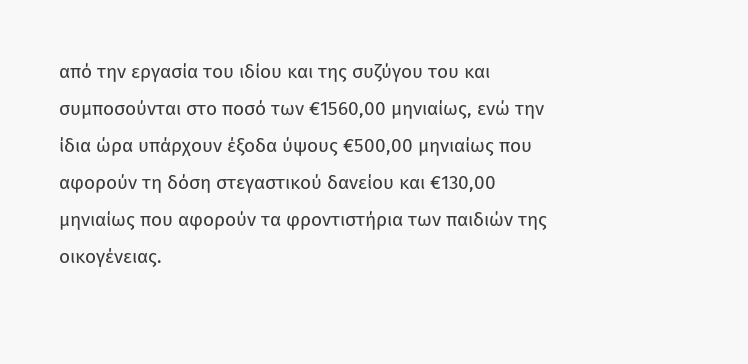από την εργασία του ιδίου και της συζύγου του και συμποσούνται στο ποσό των €1560,00 μηνιαίως, ενώ την ίδια ώρα υπάρχουν έξοδα ύψους €500,00 μηνιαίως που αφορούν τη δόση στεγαστικού δανείου και €130,00 μηνιαίως που αφορούν τα φροντιστήρια των παιδιών της οικογένειας.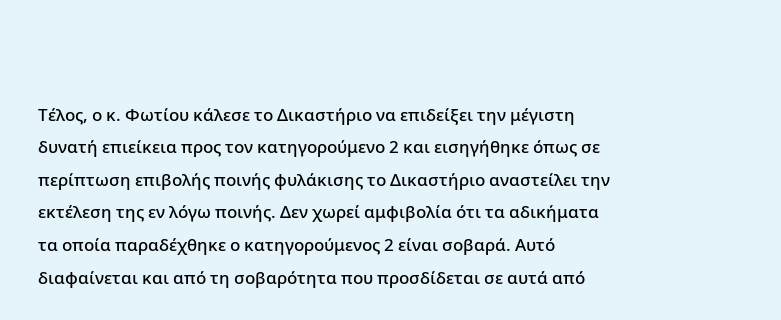Τέλος, ο κ. Φωτίου κάλεσε το Δικαστήριο να επιδείξει την μέγιστη δυνατή επιείκεια προς τον κατηγορούμενο 2 και εισηγήθηκε όπως σε περίπτωση επιβολής ποινής φυλάκισης το Δικαστήριο αναστείλει την εκτέλεση της εν λόγω ποινής. Δεν χωρεί αμφιβολία ότι τα αδικήματα τα οποία παραδέχθηκε ο κατηγορούμενος 2 είναι σοβαρά. Αυτό διαφαίνεται και από τη σοβαρότητα που προσδίδεται σε αυτά από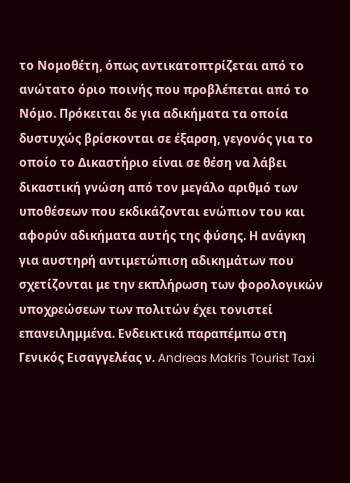το Νομοθέτη, όπως αντικατοπτρίζεται από το ανώτατο όριο ποινής που προβλέπεται από το Νόμο. Πρόκειται δε για αδικήματα τα οποία δυστυχώς βρίσκονται σε έξαρση, γεγονός για το οποίο το Δικαστήριο είναι σε θέση να λάβει δικαστική γνώση από τον μεγάλο αριθμό των υποθέσεων που εκδικάζονται ενώπιον του και αφορύν αδικήματα αυτής της φύσης. Η ανάγκη για αυστηρή αντιμετώπιση αδικημάτων που σχετίζονται με την εκπλήρωση των φορολογικών υποχρεώσεων των πολιτών έχει τονιστεί επανειλημμένα. Ενδεικτικά παραπέμπω στη Γενικός Εισαγγελέας ν. Andreas Makris Tourist Taxi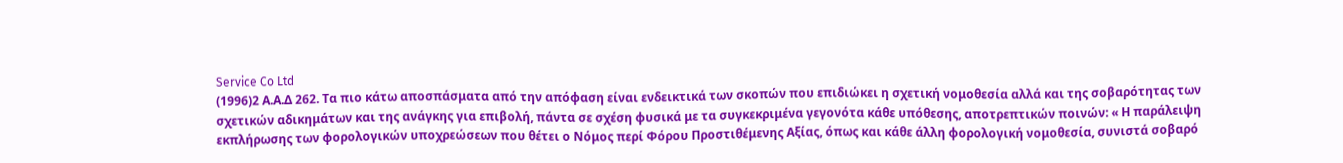Service Co Ltd
(1996)2 Α.Α.Δ 262. Τα πιο κάτω αποσπάσματα από την απόφαση είναι ενδεικτικά των σκοπών που επιδιώκει η σχετική νομοθεσία αλλά και της σοβαρότητας των σχετικών αδικημάτων και της ανάγκης για επιβολή, πάντα σε σχέση φυσικά με τα συγκεκριμένα γεγονότα κάθε υπόθεσης, αποτρεπτικών ποινών: « Η παράλειψη εκπλήρωσης των φορολογικών υποχρεώσεων που θέτει ο Νόμος περί Φόρου Προστιθέμενης Αξίας, όπως και κάθε άλλη φορολογική νομοθεσία, συνιστά σοβαρό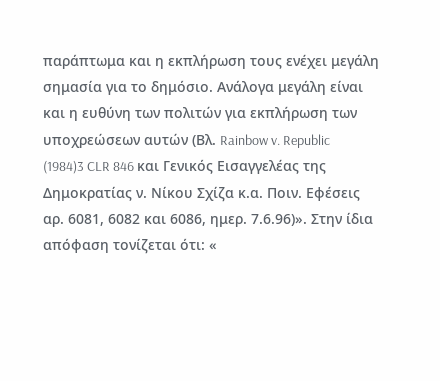παράπτωμα και η εκπλήρωση τους ενέχει μεγάλη σημασία για το δημόσιο. Ανάλογα μεγάλη είναι και η ευθύνη των πολιτών για εκπλήρωση των υποχρεώσεων αυτών (Βλ. Rainbow v. Republic
(1984)3 CLR 846 και Γενικός Εισαγγελέας της Δημοκρατίας ν. Νίκου Σχίζα κ.α. Ποιν. Εφέσεις αρ. 6081, 6082 και 6086, ημερ. 7.6.96)». Στην ίδια απόφαση τονίζεται ότι: «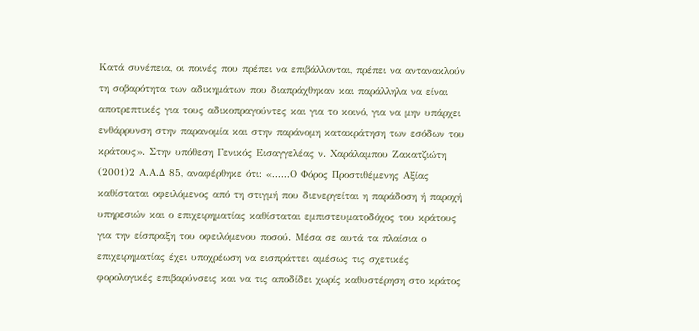Κατά συνέπεια, οι ποινές που πρέπει να επιβάλλονται, πρέπει να αντανακλούν τη σοβαρότητα των αδικημάτων που διαπράχθηκαν και παράλληλα να είναι αποτρεπτικές για τους αδικοπραγούντες και για το κοινό, για να μην υπάρχει ενθάρρυνση στην παρανομία και στην παράνομη κατακράτηση των εσόδων του κράτους». Στην υπόθεση Γενικός Εισαγγελέας ν. Χαράλαμπου Ζακατζιώτη
(2001)2 Α.Α.Δ 85, αναφέρθηκε ότι: «......Ο Φόρος Προστιθέμενης Αξίας καθίσταται οφειλόμενος από τη στιγμή που διενεργείται η παράδοση ή παροχή υπηρεσιών και ο επιχειρηματίας καθίσταται εμπιστευματοδόχος του κράτους για την είσπραξη του οφειλόμενου ποσού. Μέσα σε αυτά τα πλαίσια ο επιχειρηματίας έχει υποχρέωση να εισπράττει αμέσως τις σχετικές φορολογικές επιβαρύνσεις και να τις αποδίδει χωρίς καθυστέρηση στο κράτος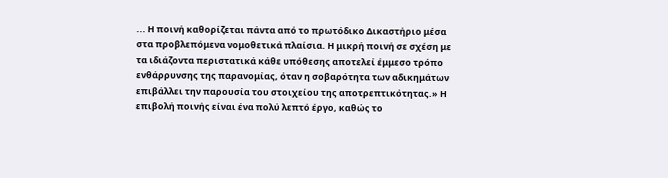... Η ποινή καθορίζεται πάντα από το πρωτόδικο Δικαστήριο μέσα στα προβλεπόμενα νομοθετικά πλαίσια. Η μικρή ποινή σε σχέση με τα ιδιάζοντα περιστατικά κάθε υπόθεσης αποτελεί έμμεσο τρόπο ενθάρρυνσης της παρανομίας, όταν η σοβαρότητα των αδικημάτων επιβάλλει την παρουσία του στοιχείου της αποτρεπτικότητας.» Η επιβολή ποινής είναι ένα πολύ λεπτό έργο, καθώς το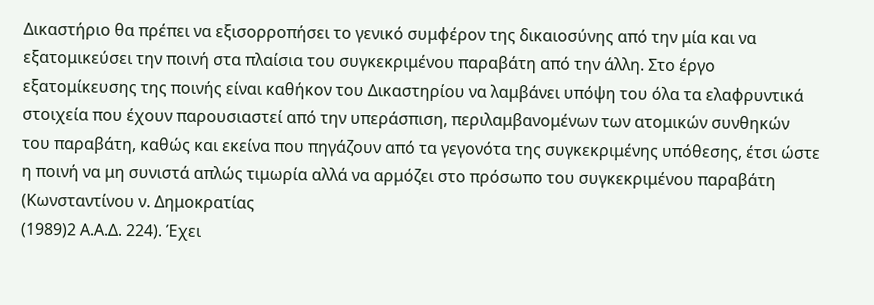Δικαστήριο θα πρέπει να εξισορροπήσει το γενικό συμφέρον της δικαιοσύνης από την μία και να εξατομικεύσει την ποινή στα πλαίσια του συγκεκριμένου παραβάτη από την άλλη. Στο έργο εξατομίκευσης της ποινής είναι καθήκον του Δικαστηρίου να λαμβάνει υπόψη του όλα τα ελαφρυντικά στοιχεία που έχουν παρουσιαστεί από την υπεράσπιση, περιλαμβανομένων των ατομικών συνθηκών του παραβάτη, καθώς και εκείνα που πηγάζουν από τα γεγονότα της συγκεκριμένης υπόθεσης, έτσι ώστε η ποινή να μη συνιστά απλώς τιμωρία αλλά να αρμόζει στο πρόσωπο του συγκεκριμένου παραβάτη (Κωνσταντίνου ν. Δημοκρατίας
(1989)2 Α.Α.Δ. 224). Έχει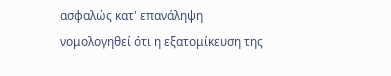ασφαλώς κατ' επανάληψη νομολογηθεί ότι η εξατομίκευση της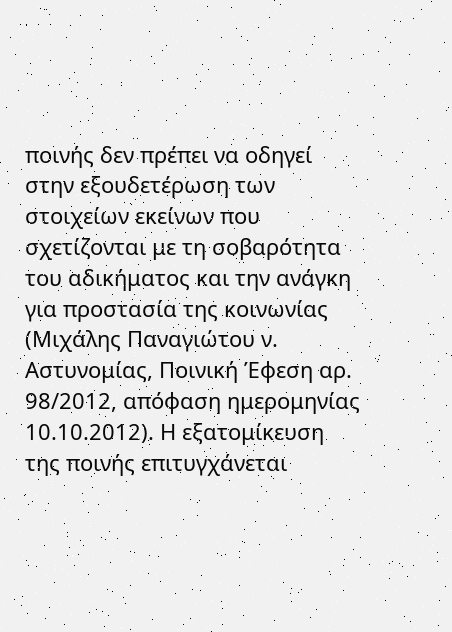ποινής δεν πρέπει να οδηγεί στην εξουδετέρωση των στοιχείων εκείνων που σχετίζονται με τη σοβαρότητα του αδικήματος και την ανάγκη για προστασία της κοινωνίας (Μιχάλης Παναγιώτου ν. Αστυνομίας, Ποινική Έφεση αρ. 98/2012, απόφαση ημερομηνίας 10.10.2012). Η εξατομίκευση της ποινής επιτυγχάνεται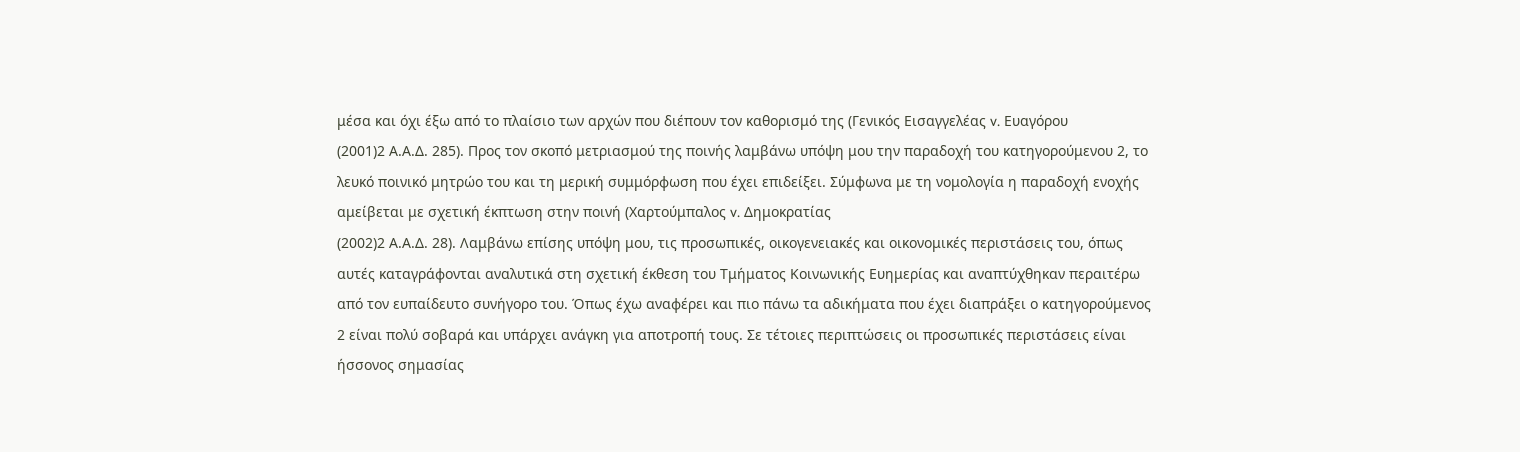μέσα και όχι έξω από το πλαίσιο των αρχών που διέπουν τον καθορισμό της (Γενικός Εισαγγελέας v. Ευαγόρου
(2001)2 Α.Α.Δ. 285). Προς τον σκοπό μετριασμού της ποινής λαμβάνω υπόψη μου την παραδοχή του κατηγορούμενου 2, το λευκό ποινικό μητρώο του και τη μερική συμμόρφωση που έχει επιδείξει. Σύμφωνα με τη νομολογία η παραδοχή ενοχής αμείβεται με σχετική έκπτωση στην ποινή (Χαρτούμπαλος v. Δημοκρατίας
(2002)2 Α.Α.Δ. 28). Λαμβάνω επίσης υπόψη μου, τις προσωπικές, οικογενειακές και οικονομικές περιστάσεις του, όπως αυτές καταγράφονται αναλυτικά στη σχετική έκθεση του Τμήματος Κοινωνικής Ευημερίας και αναπτύχθηκαν περαιτέρω από τον ευπαίδευτο συνήγορο του. Όπως έχω αναφέρει και πιο πάνω τα αδικήματα που έχει διαπράξει ο κατηγορούμενος 2 είναι πολύ σοβαρά και υπάρχει ανάγκη για αποτροπή τους. Σε τέτοιες περιπτώσεις οι προσωπικές περιστάσεις είναι ήσσονος σημασίας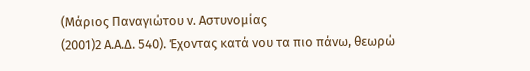(Μάριος Παναγιώτου v. Aστυνομίας
(2001)2 Α.Α.Δ. 540). Έχοντας κατά νου τα πιο πάνω, θεωρώ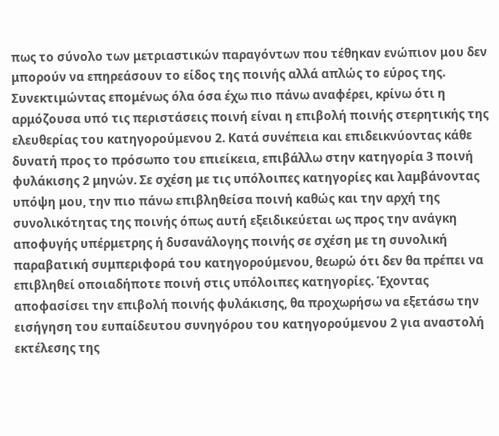πως το σύνολο των μετριαστικών παραγόντων που τέθηκαν ενώπιον μου δεν μπορούν να επηρεάσουν το είδος της ποινής αλλά απλώς το εύρος της. Συνεκτιμώντας επομένως όλα όσα έχω πιο πάνω αναφέρει, κρίνω ότι η αρμόζουσα υπό τις περιστάσεις ποινή είναι η επιβολή ποινής στερητικής της ελευθερίας του κατηγορούμενου 2. Κατά συνέπεια και επιδεικνύοντας κάθε δυνατή προς το πρόσωπο του επιείκεια, επιβάλλω στην κατηγορία 3 ποινή φυλάκισης 2 μηνών. Σε σχέση με τις υπόλοιπες κατηγορίες και λαμβάνοντας υπόψη μου, την πιο πάνω επιβληθείσα ποινή καθώς και την αρχή της συνολικότητας της ποινής όπως αυτή εξειδικεύεται ως προς την ανάγκη αποφυγής υπέρμετρης ή δυσανάλογης ποινής σε σχέση με τη συνολική παραβατική συμπεριφορά του κατηγορούμενου, θεωρώ ότι δεν θα πρέπει να επιβληθεί οποιαδήποτε ποινή στις υπόλοιπες κατηγορίες. Έχοντας αποφασίσει την επιβολή ποινής φυλάκισης, θα προχωρήσω να εξετάσω την εισήγηση του ευπαίδευτου συνηγόρου του κατηγορούμενου 2 για αναστολή εκτέλεσης της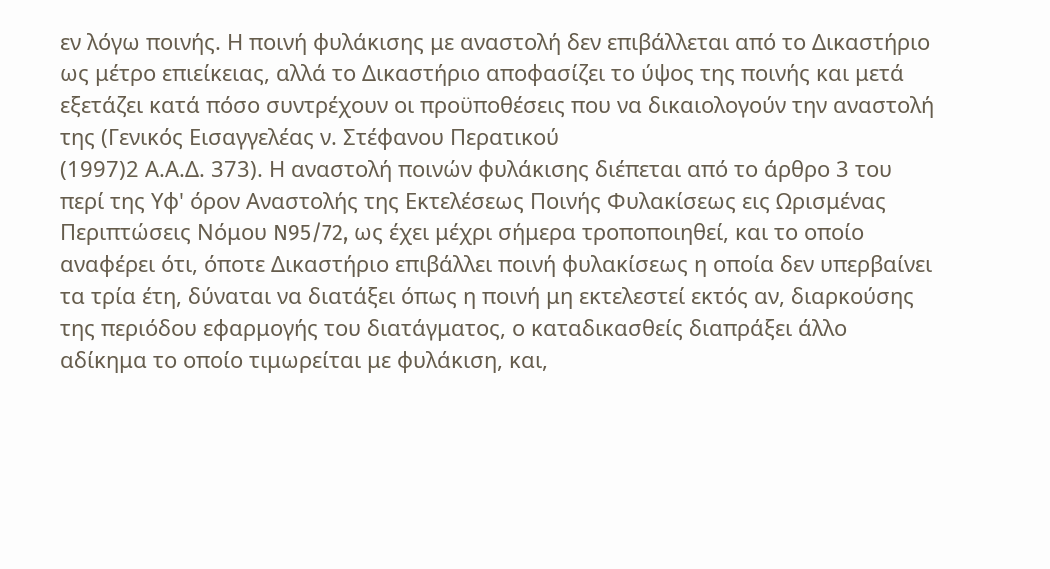εν λόγω ποινής. Η ποινή φυλάκισης με αναστολή δεν επιβάλλεται από το Δικαστήριο ως μέτρο επιείκειας, αλλά το Δικαστήριο αποφασίζει το ύψος της ποινής και μετά εξετάζει κατά πόσο συντρέχουν οι προϋποθέσεις που να δικαιολογούν την αναστολή της (Γενικός Εισαγγελέας ν. Στέφανου Περατικού
(1997)2 Α.Α.Δ. 373). Η αναστολή ποινών φυλάκισης διέπεται από το άρθρο 3 του περί της Υφ' όρον Αναστολής της Εκτελέσεως Ποινής Φυλακίσεως εις Ωρισμένας Περιπτώσεις Νόμου N95/72, ως έχει μέχρι σήμερα τροποποιηθεί, και το οποίο αναφέρει ότι, όποτε Δικαστήριο επιβάλλει ποινή φυλακίσεως η οποία δεν υπερβαίνει τα τρία έτη, δύναται να διατάξει όπως η ποινή μη εκτελεστεί εκτός αν, διαρκούσης της περιόδου εφαρμογής του διατάγματος, ο καταδικασθείς διαπράξει άλλο αδίκημα το οποίο τιμωρείται με φυλάκιση, και,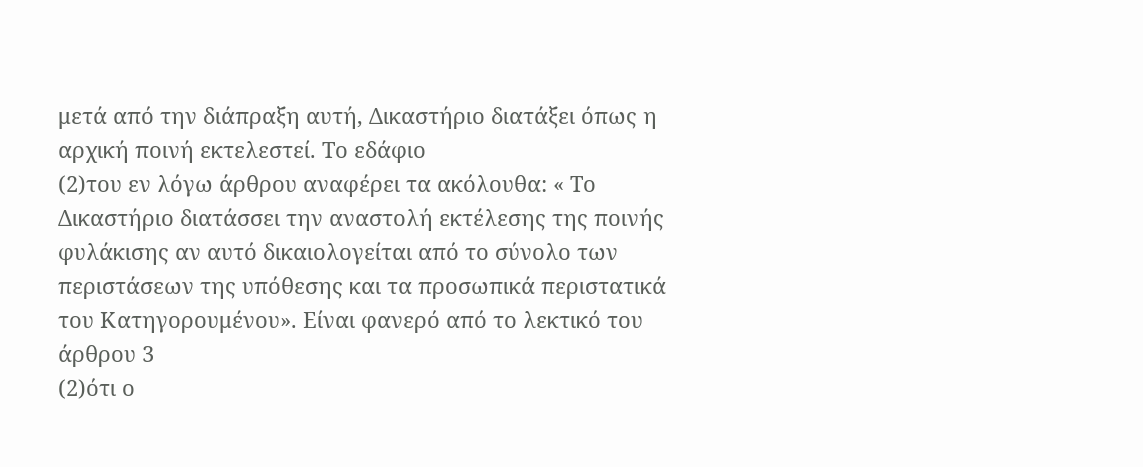μετά από την διάπραξη αυτή, Δικαστήριο διατάξει όπως η αρχική ποινή εκτελεστεί. Το εδάφιο
(2)του εν λόγω άρθρου αναφέρει τα ακόλουθα: « Το Δικαστήριο διατάσσει την αναστολή εκτέλεσης της ποινής φυλάκισης αν αυτό δικαιολογείται από το σύνολο των περιστάσεων της υπόθεσης και τα προσωπικά περιστατικά του Κατηγορουμένου». Είναι φανερό από το λεκτικό του άρθρου 3
(2)ότι ο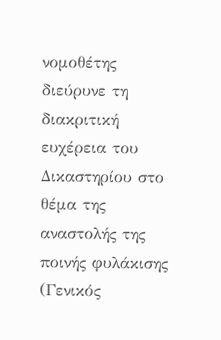νομοθέτης διεύρυνε τη διακριτική ευχέρεια του Δικαστηρίου στο θέμα της αναστολής της ποινής φυλάκισης (Γενικός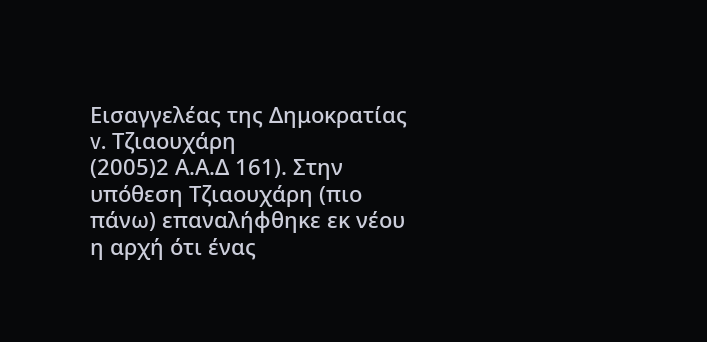Εισαγγελέας της Δημοκρατίας v. Τζιαουχάρη
(2005)2 Α.Α.Δ 161). Στην υπόθεση Τζιαουχάρη (πιο πάνω) επαναλήφθηκε εκ νέου η αρχή ότι ένας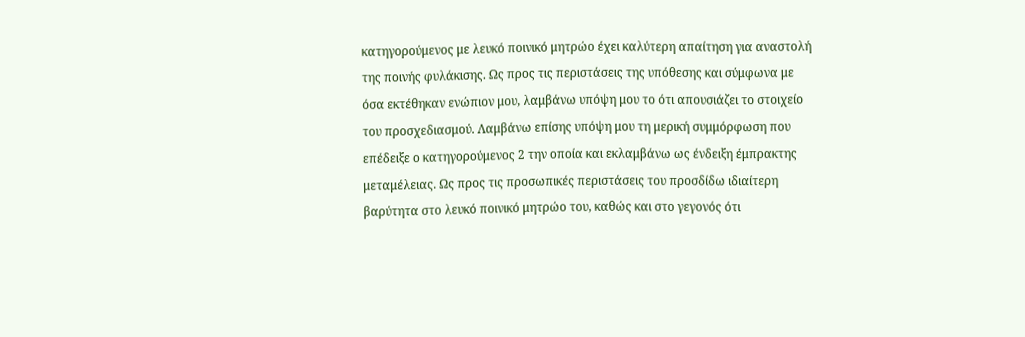κατηγορούμενος με λευκό ποινικό μητρώο έχει καλύτερη απαίτηση για αναστολή της ποινής φυλάκισης. Ως προς τις περιστάσεις της υπόθεσης και σύμφωνα με όσα εκτέθηκαν ενώπιον μου, λαμβάνω υπόψη μου το ότι απουσιάζει το στοιχείο του προσχεδιασμού. Λαμβάνω επίσης υπόψη μου τη μερική συμμόρφωση που επέδειξε ο κατηγορούμενος 2 την οποία και εκλαμβάνω ως ένδειξη έμπρακτης μεταμέλειας. Ως προς τις προσωπικές περιστάσεις του προσδίδω ιδιαίτερη βαρύτητα στο λευκό ποινικό μητρώο του, καθώς και στο γεγονός ότι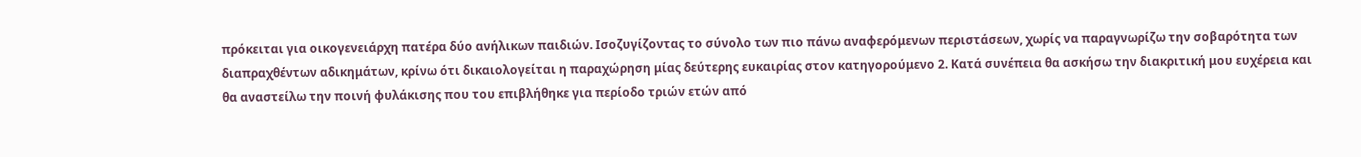πρόκειται για οικογενειάρχη πατέρα δύο ανήλικων παιδιών. Ισοζυγίζοντας το σύνολο των πιο πάνω αναφερόμενων περιστάσεων, χωρίς να παραγνωρίζω την σοβαρότητα των διαπραχθέντων αδικημάτων, κρίνω ότι δικαιολογείται η παραχώρηση μίας δεύτερης ευκαιρίας στον κατηγορούμενο 2. Κατά συνέπεια θα ασκήσω την διακριτική μου ευχέρεια και θα αναστείλω την ποινή φυλάκισης που του επιβλήθηκε για περίοδο τριών ετών από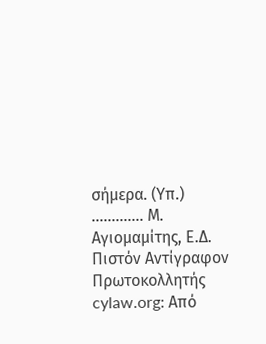σήμερα. (Υπ.) ............. Μ. Αγιομαμίτης, Ε.Δ. Πιστόν Αντίγραφον Πρωτοκολλητής cylaw.org: Από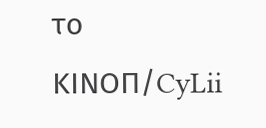το ΚΙΝOΠ/CyLii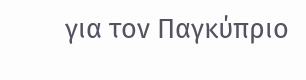για τον Παγκύπριο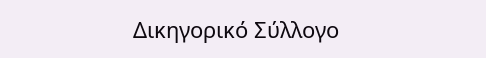Δικηγορικό Σύλλογο